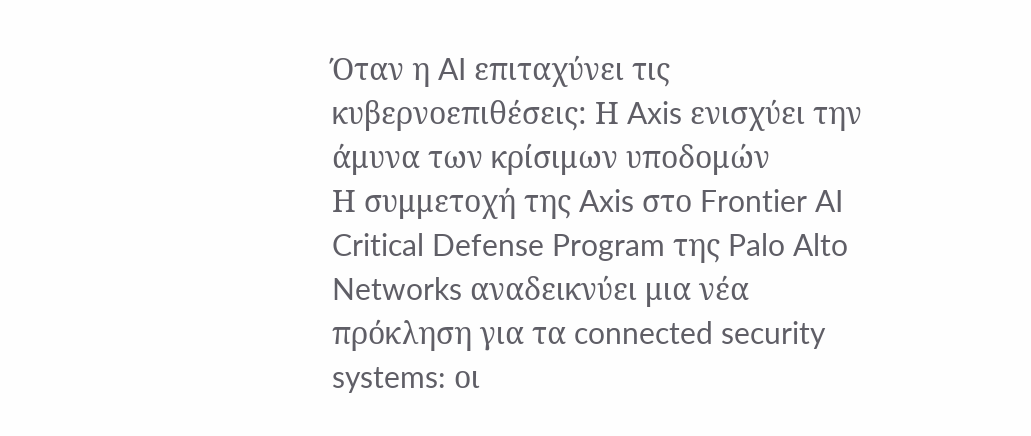Όταν η AI επιταχύνει τις κυβερνοεπιθέσεις: Η Axis ενισχύει την άμυνα των κρίσιμων υποδομών
Η συμμετοχή της Axis στο Frontier AI Critical Defense Program της Palo Alto Networks αναδεικνύει μια νέα πρόκληση για τα connected security systems: οι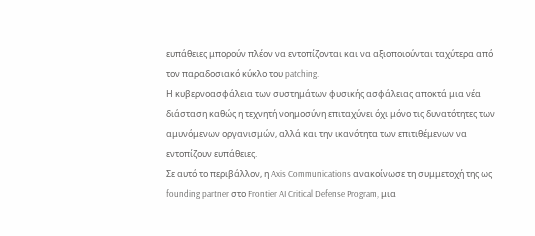ευπάθειες μπορούν πλέον να εντοπίζονται και να αξιοποιούνται ταχύτερα από τον παραδοσιακό κύκλο του patching.
Η κυβερνοασφάλεια των συστημάτων φυσικής ασφάλειας αποκτά μια νέα διάσταση καθώς η τεχνητή νοημοσύνη επιταχύνει όχι μόνο τις δυνατότητες των αμυνόμενων οργανισμών, αλλά και την ικανότητα των επιτιθέμενων να εντοπίζουν ευπάθειες.
Σε αυτό το περιβάλλον, η Axis Communications ανακοίνωσε τη συμμετοχή της ως founding partner στο Frontier AI Critical Defense Program, μια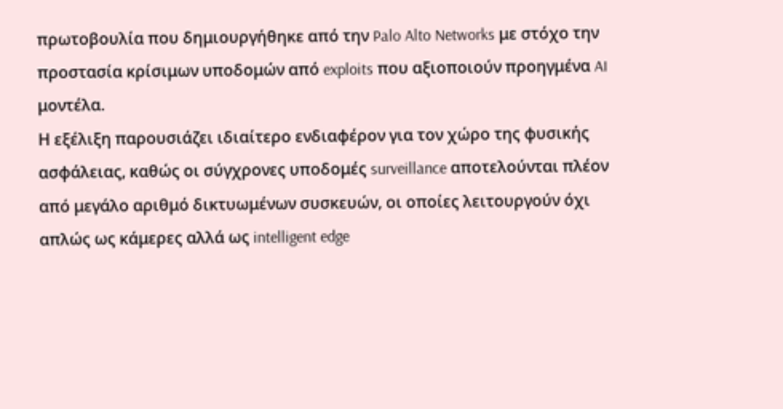πρωτοβουλία που δημιουργήθηκε από την Palo Alto Networks με στόχο την προστασία κρίσιμων υποδομών από exploits που αξιοποιούν προηγμένα AI μοντέλα.
Η εξέλιξη παρουσιάζει ιδιαίτερο ενδιαφέρον για τον χώρο της φυσικής ασφάλειας, καθώς οι σύγχρονες υποδομές surveillance αποτελούνται πλέον από μεγάλο αριθμό δικτυωμένων συσκευών, οι οποίες λειτουργούν όχι απλώς ως κάμερες αλλά ως intelligent edge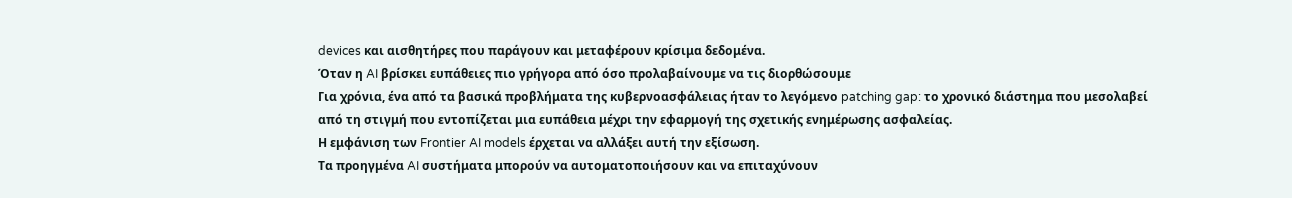devices και αισθητήρες που παράγουν και μεταφέρουν κρίσιμα δεδομένα.
Όταν η AI βρίσκει ευπάθειες πιο γρήγορα από όσο προλαβαίνουμε να τις διορθώσουμε
Για χρόνια, ένα από τα βασικά προβλήματα της κυβερνοασφάλειας ήταν το λεγόμενο patching gap: το χρονικό διάστημα που μεσολαβεί από τη στιγμή που εντοπίζεται μια ευπάθεια μέχρι την εφαρμογή της σχετικής ενημέρωσης ασφαλείας.
Η εμφάνιση των Frontier AI models έρχεται να αλλάξει αυτή την εξίσωση.
Τα προηγμένα AI συστήματα μπορούν να αυτοματοποιήσουν και να επιταχύνουν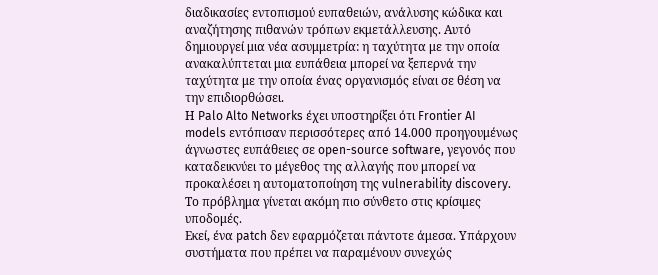διαδικασίες εντοπισμού ευπαθειών, ανάλυσης κώδικα και αναζήτησης πιθανών τρόπων εκμετάλλευσης. Αυτό δημιουργεί μια νέα ασυμμετρία: η ταχύτητα με την οποία ανακαλύπτεται μια ευπάθεια μπορεί να ξεπερνά την ταχύτητα με την οποία ένας οργανισμός είναι σε θέση να την επιδιορθώσει.
Η Palo Alto Networks έχει υποστηρίξει ότι Frontier AI models εντόπισαν περισσότερες από 14.000 προηγουμένως άγνωστες ευπάθειες σε open-source software, γεγονός που καταδεικνύει το μέγεθος της αλλαγής που μπορεί να προκαλέσει η αυτοματοποίηση της vulnerability discovery.
Το πρόβλημα γίνεται ακόμη πιο σύνθετο στις κρίσιμες υποδομές.
Εκεί, ένα patch δεν εφαρμόζεται πάντοτε άμεσα. Υπάρχουν συστήματα που πρέπει να παραμένουν συνεχώς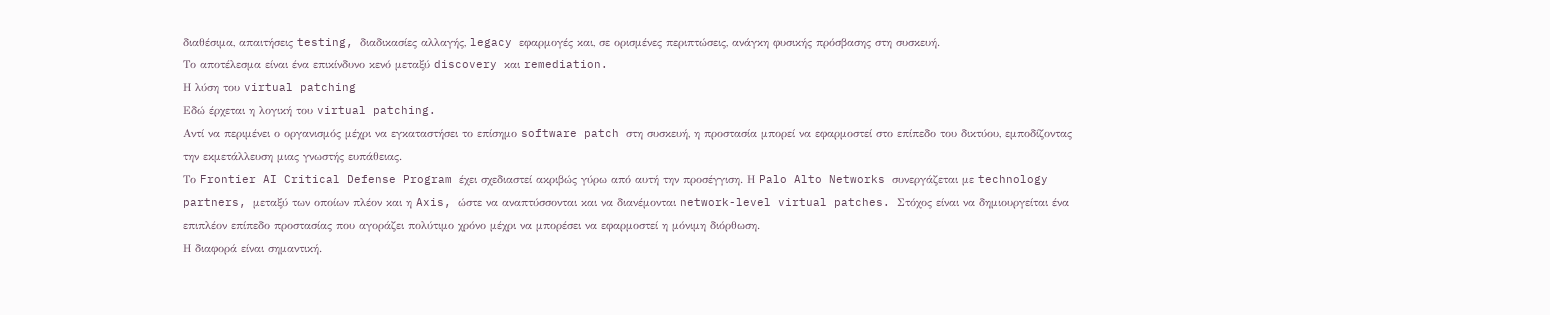διαθέσιμα, απαιτήσεις testing, διαδικασίες αλλαγής, legacy εφαρμογές και, σε ορισμένες περιπτώσεις, ανάγκη φυσικής πρόσβασης στη συσκευή.
Το αποτέλεσμα είναι ένα επικίνδυνο κενό μεταξύ discovery και remediation.
Η λύση του virtual patching
Εδώ έρχεται η λογική του virtual patching.
Αντί να περιμένει ο οργανισμός μέχρι να εγκαταστήσει το επίσημο software patch στη συσκευή, η προστασία μπορεί να εφαρμοστεί στο επίπεδο του δικτύου, εμποδίζοντας την εκμετάλλευση μιας γνωστής ευπάθειας.
Το Frontier AI Critical Defense Program έχει σχεδιαστεί ακριβώς γύρω από αυτή την προσέγγιση. Η Palo Alto Networks συνεργάζεται με technology partners, μεταξύ των οποίων πλέον και η Axis, ώστε να αναπτύσσονται και να διανέμονται network-level virtual patches. Στόχος είναι να δημιουργείται ένα επιπλέον επίπεδο προστασίας που αγοράζει πολύτιμο χρόνο μέχρι να μπορέσει να εφαρμοστεί η μόνιμη διόρθωση.
Η διαφορά είναι σημαντική.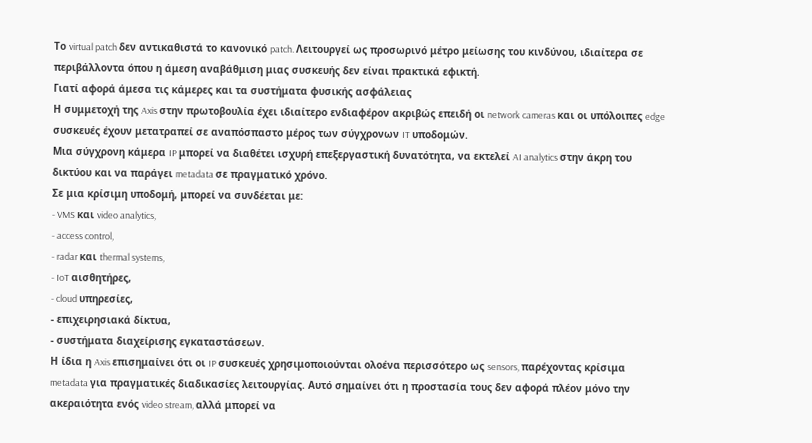Το virtual patch δεν αντικαθιστά το κανονικό patch. Λειτουργεί ως προσωρινό μέτρο μείωσης του κινδύνου, ιδιαίτερα σε περιβάλλοντα όπου η άμεση αναβάθμιση μιας συσκευής δεν είναι πρακτικά εφικτή.
Γιατί αφορά άμεσα τις κάμερες και τα συστήματα φυσικής ασφάλειας
Η συμμετοχή της Axis στην πρωτοβουλία έχει ιδιαίτερο ενδιαφέρον ακριβώς επειδή οι network cameras και οι υπόλοιπες edge συσκευές έχουν μετατραπεί σε αναπόσπαστο μέρος των σύγχρονων IT υποδομών.
Μια σύγχρονη κάμερα IP μπορεί να διαθέτει ισχυρή επεξεργαστική δυνατότητα, να εκτελεί AI analytics στην άκρη του δικτύου και να παράγει metadata σε πραγματικό χρόνο.
Σε μια κρίσιμη υποδομή, μπορεί να συνδέεται με:
- VMS και video analytics,
- access control,
- radar και thermal systems,
- IoT αισθητήρες,
- cloud υπηρεσίες,
- επιχειρησιακά δίκτυα,
- συστήματα διαχείρισης εγκαταστάσεων.
Η ίδια η Axis επισημαίνει ότι οι IP συσκευές χρησιμοποιούνται ολοένα περισσότερο ως sensors, παρέχοντας κρίσιμα metadata για πραγματικές διαδικασίες λειτουργίας. Αυτό σημαίνει ότι η προστασία τους δεν αφορά πλέον μόνο την ακεραιότητα ενός video stream, αλλά μπορεί να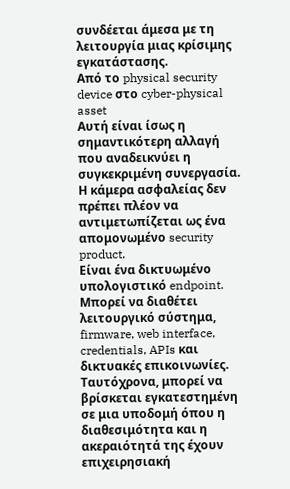συνδέεται άμεσα με τη λειτουργία μιας κρίσιμης εγκατάστασης.
Από το physical security device στο cyber-physical asset
Αυτή είναι ίσως η σημαντικότερη αλλαγή που αναδεικνύει η συγκεκριμένη συνεργασία.
Η κάμερα ασφαλείας δεν πρέπει πλέον να αντιμετωπίζεται ως ένα απομονωμένο security product.
Είναι ένα δικτυωμένο υπολογιστικό endpoint.
Μπορεί να διαθέτει λειτουργικό σύστημα, firmware, web interface, credentials, APIs και δικτυακές επικοινωνίες. Ταυτόχρονα, μπορεί να βρίσκεται εγκατεστημένη σε μια υποδομή όπου η διαθεσιμότητα και η ακεραιότητά της έχουν επιχειρησιακή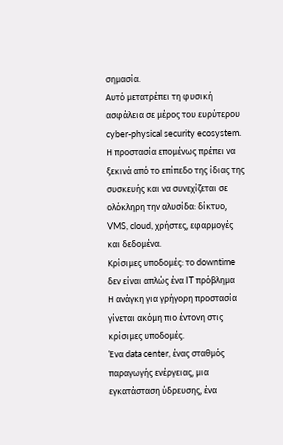σημασία.
Αυτό μετατρέπει τη φυσική ασφάλεια σε μέρος του ευρύτερου cyber-physical security ecosystem.
Η προστασία επομένως πρέπει να ξεκινά από το επίπεδο της ίδιας της συσκευής και να συνεχίζεται σε ολόκληρη την αλυσίδα: δίκτυο, VMS, cloud, χρήστες, εφαρμογές και δεδομένα.
Κρίσιμες υποδομές: το downtime δεν είναι απλώς ένα IT πρόβλημα
Η ανάγκη για γρήγορη προστασία γίνεται ακόμη πιο έντονη στις κρίσιμες υποδομές.
Ένα data center, ένας σταθμός παραγωγής ενέργειας, μια εγκατάσταση ύδρευσης, ένα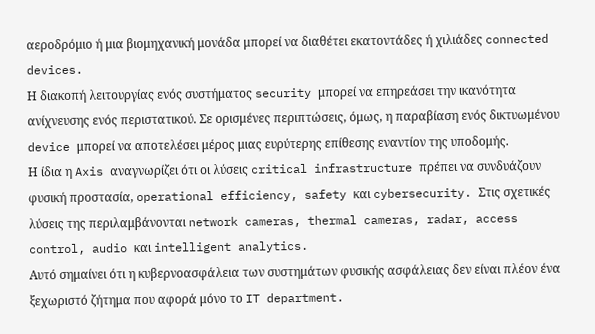αεροδρόμιο ή μια βιομηχανική μονάδα μπορεί να διαθέτει εκατοντάδες ή χιλιάδες connected devices.
Η διακοπή λειτουργίας ενός συστήματος security μπορεί να επηρεάσει την ικανότητα ανίχνευσης ενός περιστατικού. Σε ορισμένες περιπτώσεις, όμως, η παραβίαση ενός δικτυωμένου device μπορεί να αποτελέσει μέρος μιας ευρύτερης επίθεσης εναντίον της υποδομής.
Η ίδια η Axis αναγνωρίζει ότι οι λύσεις critical infrastructure πρέπει να συνδυάζουν φυσική προστασία, operational efficiency, safety και cybersecurity. Στις σχετικές λύσεις της περιλαμβάνονται network cameras, thermal cameras, radar, access control, audio και intelligent analytics.
Αυτό σημαίνει ότι η κυβερνοασφάλεια των συστημάτων φυσικής ασφάλειας δεν είναι πλέον ένα ξεχωριστό ζήτημα που αφορά μόνο το IT department.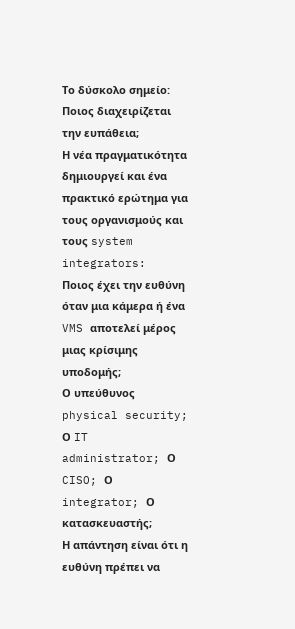Το δύσκολο σημείο: Ποιος διαχειρίζεται την ευπάθεια;
Η νέα πραγματικότητα δημιουργεί και ένα πρακτικό ερώτημα για τους οργανισμούς και τους system integrators:
Ποιος έχει την ευθύνη όταν μια κάμερα ή ένα VMS αποτελεί μέρος μιας κρίσιμης υποδομής;
Ο υπεύθυνος physical security; Ο IT administrator; Ο CISO; Ο integrator; Ο κατασκευαστής;
Η απάντηση είναι ότι η ευθύνη πρέπει να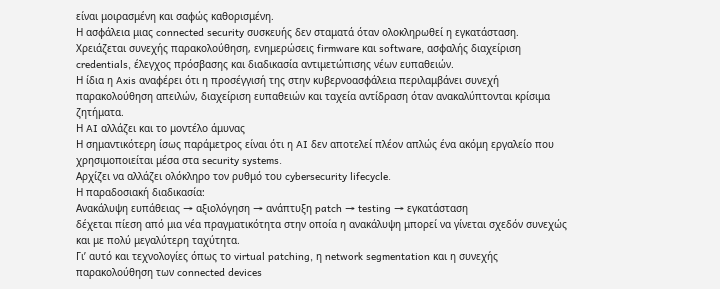είναι μοιρασμένη και σαφώς καθορισμένη.
Η ασφάλεια μιας connected security συσκευής δεν σταματά όταν ολοκληρωθεί η εγκατάσταση. Χρειάζεται συνεχής παρακολούθηση, ενημερώσεις firmware και software, ασφαλής διαχείριση credentials, έλεγχος πρόσβασης και διαδικασία αντιμετώπισης νέων ευπαθειών.
Η ίδια η Axis αναφέρει ότι η προσέγγισή της στην κυβερνοασφάλεια περιλαμβάνει συνεχή παρακολούθηση απειλών, διαχείριση ευπαθειών και ταχεία αντίδραση όταν ανακαλύπτονται κρίσιμα ζητήματα.
Η AI αλλάζει και το μοντέλο άμυνας
Η σημαντικότερη ίσως παράμετρος είναι ότι η AI δεν αποτελεί πλέον απλώς ένα ακόμη εργαλείο που χρησιμοποιείται μέσα στα security systems.
Αρχίζει να αλλάζει ολόκληρο τον ρυθμό του cybersecurity lifecycle.
Η παραδοσιακή διαδικασία:
Ανακάλυψη ευπάθειας → αξιολόγηση → ανάπτυξη patch → testing → εγκατάσταση
δέχεται πίεση από μια νέα πραγματικότητα στην οποία η ανακάλυψη μπορεί να γίνεται σχεδόν συνεχώς και με πολύ μεγαλύτερη ταχύτητα.
Γι’ αυτό και τεχνολογίες όπως το virtual patching, η network segmentation και η συνεχής παρακολούθηση των connected devices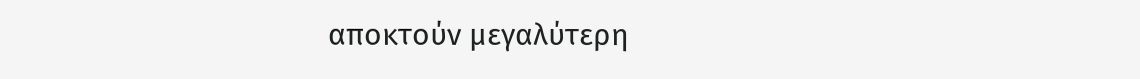αποκτούν μεγαλύτερη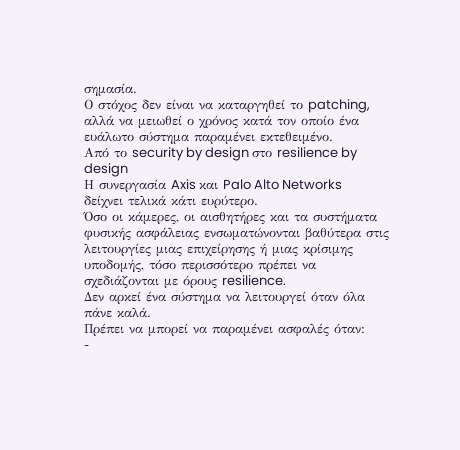σημασία.
Ο στόχος δεν είναι να καταργηθεί το patching, αλλά να μειωθεί ο χρόνος κατά τον οποίο ένα ευάλωτο σύστημα παραμένει εκτεθειμένο.
Από το security by design στο resilience by design
Η συνεργασία Axis και Palo Alto Networks δείχνει τελικά κάτι ευρύτερο.
Όσο οι κάμερες, οι αισθητήρες και τα συστήματα φυσικής ασφάλειας ενσωματώνονται βαθύτερα στις λειτουργίες μιας επιχείρησης ή μιας κρίσιμης υποδομής, τόσο περισσότερο πρέπει να σχεδιάζονται με όρους resilience.
Δεν αρκεί ένα σύστημα να λειτουργεί όταν όλα πάνε καλά.
Πρέπει να μπορεί να παραμένει ασφαλές όταν:
-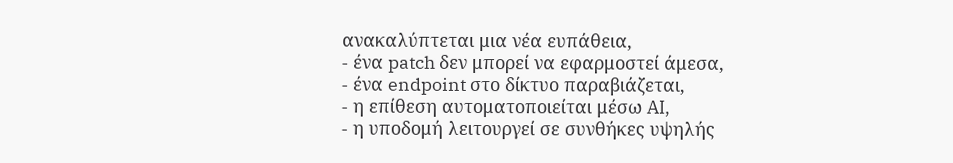ανακαλύπτεται μια νέα ευπάθεια,
- ένα patch δεν μπορεί να εφαρμοστεί άμεσα,
- ένα endpoint στο δίκτυο παραβιάζεται,
- η επίθεση αυτοματοποιείται μέσω AI,
- η υποδομή λειτουργεί σε συνθήκες υψηλής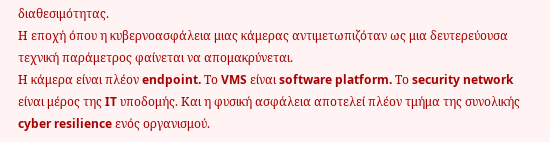διαθεσιμότητας.
Η εποχή όπου η κυβερνοασφάλεια μιας κάμερας αντιμετωπιζόταν ως μια δευτερεύουσα τεχνική παράμετρος φαίνεται να απομακρύνεται.
Η κάμερα είναι πλέον endpoint. Το VMS είναι software platform. Το security network είναι μέρος της IT υποδομής. Και η φυσική ασφάλεια αποτελεί πλέον τμήμα της συνολικής cyber resilience ενός οργανισμού.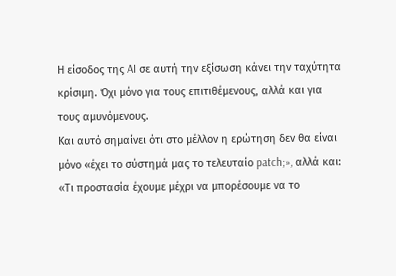Η είσοδος της AI σε αυτή την εξίσωση κάνει την ταχύτητα κρίσιμη. Όχι μόνο για τους επιτιθέμενους, αλλά και για τους αμυνόμενους.
Και αυτό σημαίνει ότι στο μέλλον η ερώτηση δεν θα είναι μόνο «έχει το σύστημά μας το τελευταίο patch;», αλλά και:
«Τι προστασία έχουμε μέχρι να μπορέσουμε να το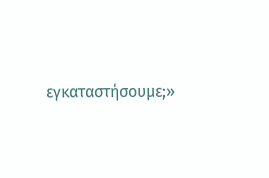εγκαταστήσουμε;»